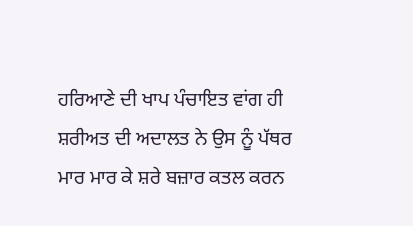ਹਰਿਆਣੇ ਦੀ ਖਾਪ ਪੰਚਾਇਤ ਵਾਂਗ ਹੀ ਸ਼ਰੀਅਤ ਦੀ ਅਦਾਲਤ ਨੇ ਉਸ ਨੂੰ ਪੱਥਰ ਮਾਰ ਮਾਰ ਕੇ ਸ਼ਰੇ ਬਜ਼ਾਰ ਕਤਲ ਕਰਨ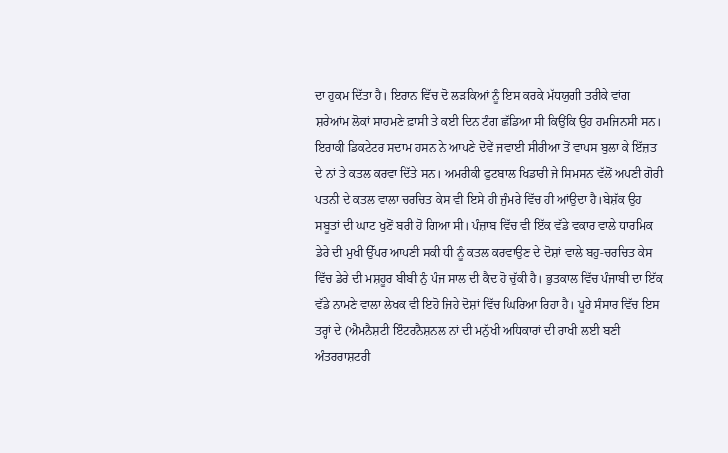ਦਾ ਹੁਕਮ ਦਿੱਤਾ ਹੈ। ਇਰਾਨ ਵਿੱਚ ਦੋ ਲੜਕਿਆਂ ਨੂੰ ਇਸ ਕਰਕੇ ਮੱਧਯੁਗੀ ਤਰੀਕੇ ਵਾਂਗ ਸ਼ਰੇਆਂਮ ਲੋਕਾਂ ਸਾਹਮਣੇ ਫ਼ਾਸੀ ਤੇ ਕਈ ਦਿਨ ਟੰਗ ਛੱਡਿਆ ਸੀ ਕਿਉਂਕਿ ਉਹ ਹਮਜਿਨਸੀ ਸਨ। ਇਰਾਕੀ ਡਿਕਟੇਟਰ ਸਦਾਮ ਹਸਨ ਨੇ ਆਪਣੇ ਦੋਵੇਂ ਜਵਾਈ ਸੀਰੀਆ ਤੋਂ ਵਾਪਸ ਬੁਲਾ ਕੇ ਇੱਜ਼ਤ ਦੇ ਨਾਂ ਤੇ ਕਤਲ ਕਰਵਾ ਦਿੱਤੇ ਸਨ। ਅਮਰੀਕੀ ਫੁਟਬਾਲ ਖਿਡਾਰੀ ਜੇ ਸਿਮਸਨ ਵੱਲੋਂ ਅਪਣੀ ਗੋਰੀ ਪਤਨੀ ਦੇ ਕਤਲ ਵਾਲਾ ਚਰਚਿਤ ਕੇਸ ਵੀ ਇਸੇ ਹੀ ਜੁੰਮਰੇ ਵਿੱਚ ਹੀ ਆਂਉਦਾ ਹੈ।ਬੇਸ਼ੱਕ ਉਹ ਸਬੂਤਾਂ ਦੀ ਘਾਟ ਖੁਣੋਂ ਬਰੀ ਹੋ ਗਿਆ ਸੀ। ਪੰਜ਼ਾਬ ਵਿੱਚ ਵੀ ਇੱਕ ਵੱਡੇ ਵਕਾਰ ਵਾਲੇ ਧਾਰਮਿਕ ਡੇਰੇ ਦੀ ਮੁਖੀ ਉੱਪਰ ਆਪਣੀ ਸਕੀ ਧੀ ਨੂੰ ਕਤਲ ਕਰਵਾਉਣ ਦੇ ਦੋਸ਼ਾਂ ਵਾਲੇ ਬਹੁ-ਚਰਚਿਤ ਕੇਸ ਵਿੱਚ ਡੇਰੇ ਦੀ ਮਸ਼ਹੂਰ ਬੀਬੀ ਨੁੰ ਪੰਜ ਸਾਲ ਦੀ ਕੈਦ ਹੋ ਚੁੱਕੀ ਹੈ। ਭੁਤਕਾਲ ਵਿੱਚ ਪੰਜਾਬੀ ਦਾ ਇੱਕ ਵੱਡੇ ਨਾਮਣੇ ਵਾਲਾ ਲੇਖਕ ਵੀ ਇਹੋ ਜਿਹੇ ਦੋਸ਼ਾਂ ਵਿੱਚ ਘਿਰਿਆ ਰਿਹਾ ਹੈ। ਪੂਰੇ ਸੰਸਾਰ ਵਿੱਚ ਇਸ ਤਰ੍ਹਾਂ ਦੇ (ਐਮਨੈਸ਼ਟੀ ਇੰਟਰਨੈਸ਼ਨਲ ਨਾਂ ਦੀ ਮਨੁੱਖੀ ਅਧਿਕਾਰਾਂ ਦੀ ਰਾਖੀ ਲਈ ਬਣੀ ਅੰਤਰਰਾਸ਼ਟਰੀ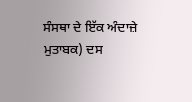ਸੰਸਥਾ ਦੇ ਇੱਕ ਅੰਦਾਜ਼ੇ ਮੁਤਾਬਕ) ਦਸ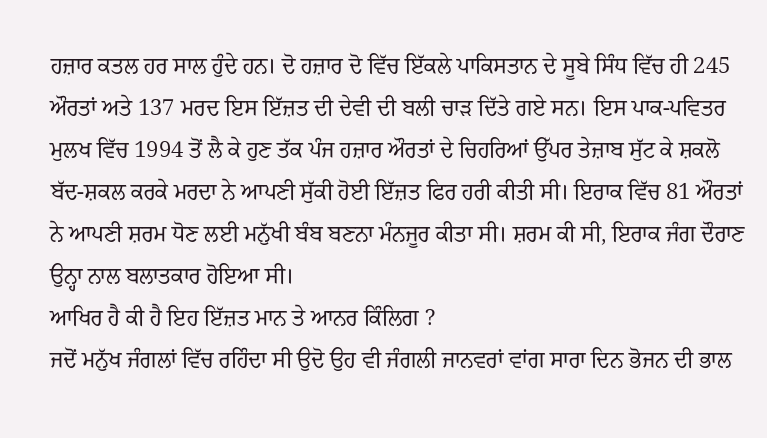ਹਜ਼ਾਰ ਕਤਲ ਹਰ ਸਾਲ ਹੁੰਦੇ ਹਨ। ਦੋ ਹਜ਼ਾਰ ਦੋ ਵਿੱਚ ਇੱਕਲੇ ਪਾਕਿਸਤਾਨ ਦੇ ਸੂਬੇ ਸਿੰਧ ਵਿੱਚ ਹੀ 245 ਔਰਤਾਂ ਅਤੇ 137 ਮਰਦ ਇਸ ਇੱਜ਼ਤ ਦੀ ਦੇਵੀ ਦੀ ਬਲੀ ਚਾੜ ਦਿੱਤੇ ਗਏ ਸਨ। ਇਸ ਪਾਕ-ਪਵਿਤਰ ਮੁਲਖ ਵਿੱਚ 1994 ਤੋਂ ਲੈ ਕੇ ਹੁਣ ਤੱਕ ਪੰਜ ਹਜ਼ਾਰ ਔਰਤਾਂ ਦੇ ਚਿਹਰਿਆਂ ਉੱਪਰ ਤੇਜ਼ਾਬ ਸੁੱਟ ਕੇ ਸ਼ਕਲੋ ਬੱਦ-ਸ਼ਕਲ ਕਰਕੇ ਮਰਦਾ ਨੇ ਆਪਣੀ ਸੁੱਕੀ ਹੋਈ ਇੱਜ਼ਤ ਫਿਰ ਹਰੀ ਕੀਤੀ ਸੀ। ਇਰਾਕ ਵਿੱਚ 81 ਔਰਤਾਂ ਨੇ ਆਪਣੀ ਸ਼ਰਮ ਧੋਣ ਲਈ ਮਨੁੱਖੀ ਬੰਬ ਬਣਨਾ ਮੰਨਜੂਰ ਕੀਤਾ ਸੀ। ਸ਼ਰਮ ਕੀ ਸੀ, ਇਰਾਕ ਜੰਗ ਦੌਰਾਣ ਉਨ੍ਹਾ ਨਾਲ ਬਲਾਤਕਾਰ ਹੋਇਆ ਸੀ।
ਆਖਿਰ ਹੈ ਕੀ ਹੈ ਇਹ ਇੱਜ਼ਤ ਮਾਨ ਤੇ ਆਨਰ ਕਿੰਲਿਗ ?
ਜਦੋਂ ਮਨੁੱਖ ਜੰਗਲਾਂ ਵਿੱਚ ਰਹਿੰਦਾ ਸੀ ਉਦੋ ਉਹ ਵੀ ਜੰਗਲੀ ਜਾਨਵਰਾਂ ਵਾਂਗ ਸਾਰਾ ਦਿਨ ਭੋਜਨ ਦੀ ਭਾਲ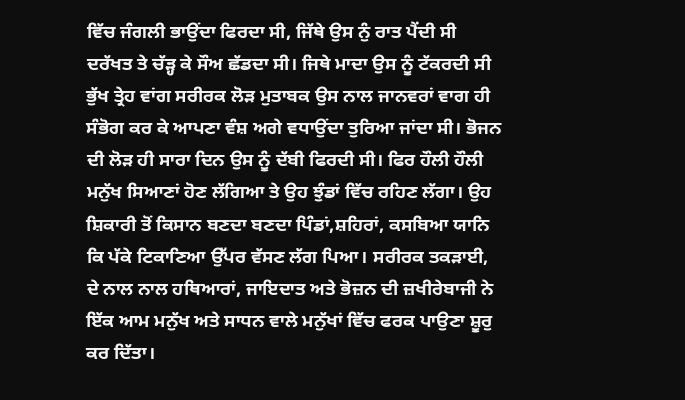ਵਿੱਚ ਜੰਗਲੀ ਭਾਉਂਦਾ ਫਿਰਦਾ ਸੀ, ਜਿੱਥੇ ਉਸ ਨੁੰ ਰਾਤ ਪੈਂਦੀ ਸੀ ਦਰੱਖਤ ਤੇ ਚੱੜ੍ਹ ਕੇ ਸੌਅ ਛੱਡਦਾ ਸੀ। ਜਿਥੇ ਮਾਦਾ ਉਸ ਨੂੰ ਟੱਕਰਦੀ ਸੀ ਭੁੱਖ ਤ੍ਰੇਹ ਵਾਂਗ ਸਰੀਰਕ ਲੋੜ ਮੁਤਾਬਕ ਉਸ ਨਾਲ ਜਾਨਵਰਾਂ ਵਾਗ ਹੀ ਸੰਭੋਗ ਕਰ ਕੇ ਆਪਣਾ ਵੰਸ਼ ਅਗੇ ਵਧਾਉਂਦਾ ਤੁਰਿਆ ਜਾਂਦਾ ਸੀ। ਭੋਜਨ ਦੀ ਲੋੜ ਹੀ ਸਾਰਾ ਦਿਨ ਉਸ ਨੂੰ ਦੱਬੀ ਫਿਰਦੀ ਸੀ। ਫਿਰ ਹੌਲੀ ਹੌਲੀ ਮਨੁੱਖ ਸਿਆਣਾਂ ਹੋਣ ਲੱਗਿਆ ਤੇ ਉਹ ਝੁੰਡਾਂ ਵਿੱਚ ਰਹਿਣ ਲੱਗਾ। ਉਹ ਸ਼ਿਕਾਰੀ ਤੋਂ ਕਿਸਾਨ ਬਣਦਾ ਬਣਦਾ ਪਿੰਡਾਂ,ਸ਼ਹਿਰਾਂ, ਕਸਬਿਆ ਯਾਨਿ ਕਿ ਪੱਕੇ ਟਿਕਾਣਿਆ ਉੱਪਰ ਵੱਸਣ ਲੱਗ ਪਿਆ। ਸਰੀਰਕ ਤਕੜਾਈ, ਦੇ ਨਾਲ ਨਾਲ ਹਥਿਆਰਾਂ, ਜਾਇਦਾਤ ਅਤੇ ਭੋਜ਼ਨ ਦੀ ਜ਼ਖੀਰੇਬਾਜੀ ਨੇ ਇੱਕ ਆਮ ਮਨੁੱਖ ਅਤੇ ਸਾਧਨ ਵਾਲੇ ਮਨੁੱਖਾਂ ਵਿੱਚ ਫਰਕ ਪਾਉਣਾ ਸ਼ੂਰੁ ਕਰ ਦਿੱਤਾ।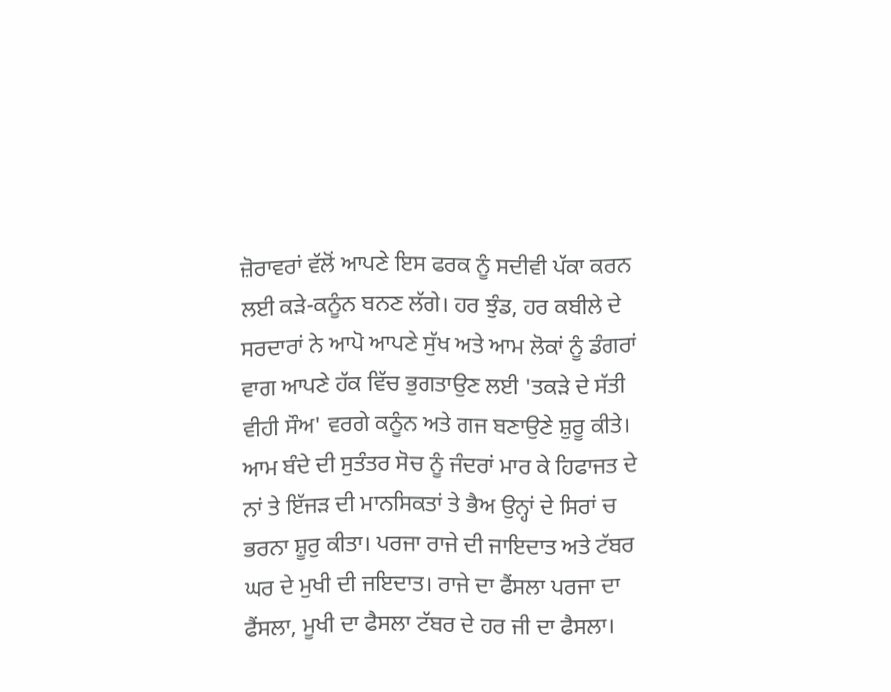ਜ਼ੋਰਾਵਰਾਂ ਵੱਲੋਂ ਆਪਣੇ ਇਸ ਫਰਕ ਨੂੰ ਸਦੀਵੀ ਪੱਕਾ ਕਰਨ ਲਈ ਕੜੇ-ਕਨੂੰਨ ਬਨਣ ਲੱਗੇ। ਹਰ ਝੁੰਡ, ਹਰ ਕਬੀਲੇ ਦੇ ਸਰਦਾਰਾਂ ਨੇ ਆਪੋ ਆਪਣੇ ਸੁੱਖ ਅਤੇ ਆਮ ਲੋਕਾਂ ਨੂੰ ਡੰਗਰਾਂ ਵਾਗ ਆਪਣੇ ਹੱਕ ਵਿੱਚ ਭੁਗਤਾਉਣ ਲਈ 'ਤਕੜੇ ਦੇ ਸੱਤੀ ਵੀਹੀ ਸੌਅ' ਵਰਗੇ ਕਨੂੰਨ ਅਤੇ ਗਜ ਬਣਾਉਣੇ ਸ਼ੁਰੂ ਕੀਤੇ। ਆਮ ਬੰਦੇ ਦੀ ਸੁਤੰਤਰ ਸੋਚ ਨੂੰ ਜੰਦਰਾਂ ਮਾਰ ਕੇ ਹਿਫਾਜਤ ਦੇ ਨਾਂ ਤੇ ਇੱਜੜ ਦੀ ਮਾਨਸਿਕਤਾਂ ਤੇ ਭੈਅ ਉਨ੍ਹਾਂ ਦੇ ਸਿਰਾਂ ਚ ਭਰਨਾ ਸ਼ੂਰੁ ਕੀਤਾ। ਪਰਜਾ ਰਾਜੇ ਦੀ ਜਾਇਦਾਤ ਅਤੇ ਟੱਬਰ ਘਰ ਦੇ ਮੁਖੀ ਦੀ ਜਇਦਾਤ। ਰਾਜੇ ਦਾ ਫੈਂਸਲਾ ਪਰਜਾ ਦਾ ਫੈਂਸਲਾ, ਮੂਖੀ ਦਾ ਫੈਸਲਾ ਟੱਬਰ ਦੇ ਹਰ ਜੀ ਦਾ ਫੈਸਲਾ।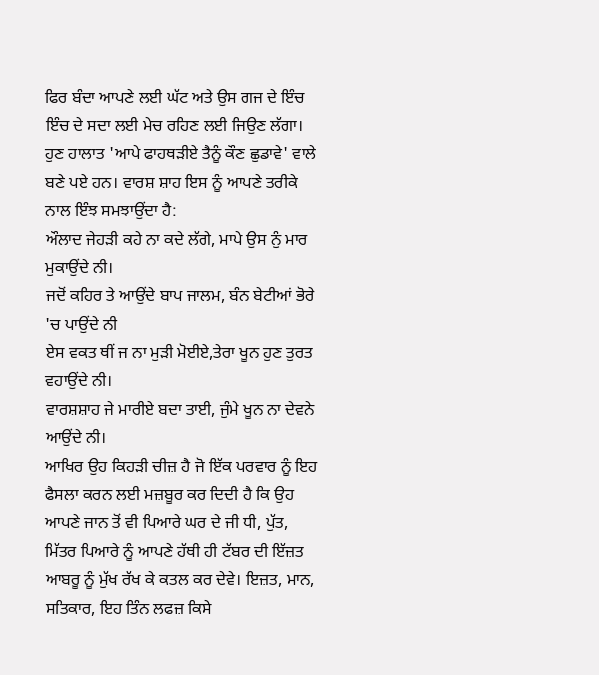ਫਿਰ ਬੰਦਾ ਆਪਣੇ ਲਈ ਘੱਟ ਅਤੇ ਉਸ ਗਜ ਦੇ ਇੰਚ ਇੰਚ ਦੇ ਸਦਾ ਲਈ ਮੇਚ ਰਹਿਣ ਲਈ ਜਿਉਣ ਲੱਗਾ। ਹੁਣ ਹਾਲਾਤ 'ਆਪੇ ਫਾਹਥੜੀਏ ਤੈਨੂੰ ਕੌਣ ਛੁਡਾਵੇ' ਵਾਲੇ ਬਣੇ ਪਏ ਹਨ। ਵਾਰਸ਼ ਸ਼ਾਹ ਇਸ ਨੂੰ ਆਪਣੇ ਤਰੀਕੇ ਨਾਲ ਇੰਝ ਸਮਝਾਉਂਦਾ ਹੈ:
ਔਲਾਦ ਜੇਹੜੀ ਕਹੇ ਨਾ ਕਦੇ ਲੱਗੇ, ਮਾਪੇ ਉਸ ਨੁੰ ਮਾਰ ਮੁਕਾਉਂਦੇ ਨੀ।
ਜਦੋਂ ਕਹਿਰ ਤੇ ਆਉਂਦੇ ਬਾਪ ਜਾਲਮ, ਬੰਨ ਬੇਟੀਆਂ ਭੋਰੇ 'ਚ ਪਾਉਂਦੇ ਨੀ
ਏਸ ਵਕਤ ਥੀਂ ਜ ਨਾ ਮੁੜੀ ਮੋਈਏ,ਤੇਰਾ ਖੂਨ ਹੁਣ ਤੁਰਤ ਵਹਾਉਂਦੇ ਨੀ।
ਵਾਰਸ਼ਸ਼ਾਹ ਜੇ ਮਾਰੀਏ ਬਦਾ ਤਾਈ, ਜੁੰਮੇ ਖੂਨ ਨਾ ਦੇਵਨੇ ਆਉਂਦੇ ਨੀ।
ਆਖਿਰ ਉਹ ਕਿਹੜੀ ਚੀਜ਼ ਹੈ ਜੋ ਇੱਕ ਪਰਵਾਰ ਨੂੰ ਇਹ ਫੈਸਲਾ ਕਰਨ ਲਈ ਮਜ਼ਬੂਰ ਕਰ ਦਿਦੀ ਹੈ ਕਿ ਉਹ ਆਪਣੇ ਜਾਨ ਤੋਂ ਵੀ ਪਿਆਰੇ ਘਰ ਦੇ ਜੀ ਧੀ, ਪੁੱਤ, ਮਿੱਤਰ ਪਿਆਰੇ ਨੂੰ ਆਪਣੇ ਹੱਥੀ ਹੀ ਟੱਬਰ ਦੀ ਇੱਜ਼ਤ ਆਬਰੂ ਨੂੰ ਮੁੱਖ ਰੱਖ ਕੇ ਕਤਲ ਕਰ ਦੇਵੇ। ਇਜ਼ਤ, ਮਾਨ, ਸਤਿਕਾਰ, ਇਹ ਤਿੰਨ ਲਫਜ਼ ਕਿਸੇ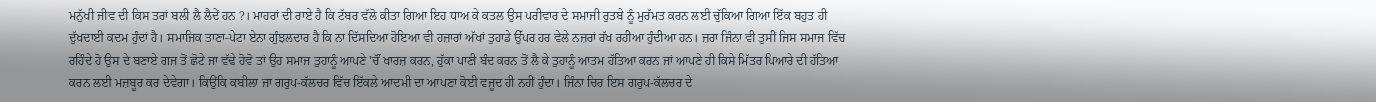ਮਨੁੱਖੀ ਜੀਵ ਦੀ ਕਿਸ ਤਰਾਂ ਬਲੀ ਲੈ ਲੈਦੇਂ ਹਨ ?। ਮਾਹਰਾਂ ਦੀ ਰਾਏ ਹੈ ਕਿ ਟੱਬਰ ਵੱਲੋ ਕੀਤਾ ਗਿਆ ਇਹ ਧਾਅ ਕੇ ਕਤਲ ਉਸ ਪਰੀਵਾਰ ਦੇ ਸਮਾਜੀ ਰੁਤਬੇ ਨੂੰ ਮੁਰੱਮਤ ਕਰਨ ਲਈ ਚੁੱਕਿਆ ਗਿਆ ਇੱਕ ਬਹੁਤ ਹੀ ਦੁੱਖਦਾਈ ਕਦਮ ਹੁੰਦਾਂ ਹੈ। ਸਮਾਜਿਕ ਤਾਣਾ-ਪੇਟਾ ਏਨਾ ਗੁੰਝਲਦਾਰ ਹੈ ਕਿ ਨਾ ਦਿੱਸਦਿਆ ਹੋਇਆ ਵੀ ਹਜ਼ਾਰਾਂ ਅੱਖਾਂ ਤੁਹਾਡੇ ਉੱਪਰ ਹਰ ਵੇਲੇ ਨਜ਼ਰਾਂ ਰੱਖ ਰਹੀਆ ਹੁੰਦੀਆ ਹਨ। ਜ਼ਰਾ ਜਿੰਨਾ ਵੀ ਤੁਸੀਂ ਜਿਸ ਸਮਾਜ ਵਿੱਚ ਰਹਿੰਦੇ ਹੋ ਉਸ ਦੇ ਬਣਾਏ ਗਜ ਤੋਂ ਛੋਟੇ ਜਾ ਵੱਢੇ ਹੋਵੋ ਤਾਂ ਉਹ ਸਮਾਜ ਤੁਹਾਨੂੰ ਆਪਣੇ 'ਚੌਂ ਖਾਰਜ਼ ਕਰਨ, ਹੁੱਕਾ ਪਾਣੀ ਬੰਦ ਕਰਨ ਤੋਂ ਲੈ ਕੇ ਤੁਹਾਨੂੰ ਆਤਮ ਹੱਤਿਆ ਕਰਨ ਜਾਂ ਆਪਣੇ ਹੀ ਕਿਸੇ ਮਿੱਤਰ ਪਿਆਰੇ ਦੀ ਹੱਤਿਆ ਕਰਨ ਲਈ ਮਜ਼ਬੂਰ ਕਰ ਦੇਵੇਗਾ। ਕਿਉਂਕਿ ਕਬੀਲਾ ਜਾ ਗਰੁਪ-ਕੱਲਚਰ ਵਿੱਚ ਇੱਕਲੇ ਆਦਮੀ ਦਾ ਆਪਣਾ ਕੋਈ ਵਜੂਦ ਹੀ ਨਹੀਂ ਹੁੰਦਾ। ਜਿੰਨਾ ਚਿਰ ਇਸ ਗਰੁਪ-ਕੱਲਚਰ ਦੇ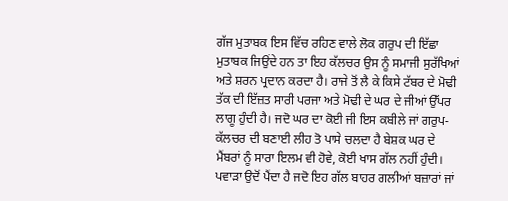ਗੱਜ ਮੁਤਾਬਕ ਇਸ ਵਿੱਚ ਰਹਿਣ ਵਾਲੇ ਲੋਕ ਗਰੁਪ ਦੀ ਇੱਛਾ ਮੁਤਾਬਕ ਜਿਉਂਦੇ ਹਨ ਤਾ ਇਹ ਕੱਲਚਰ ਉਸ ਨੂੰ ਸਮਾਜੀ ਸੁਰੱਖਿਆਂ ਅਤੇ ਸ਼ਰਨ ਪ੍ਰਦਾਨ ਕਰਦਾ ਹੈ। ਰਾਜੇ ਤੋਂ ਲੈ ਕੇ ਕਿਸੇ ਟੱਬਰ ਦੇ ਮੋਢੀ ਤੱਕ ਦੀ ਇੱਜ਼ਤ ਸਾਰੀ ਪਰਜਾ ਅਤੇ ਮੋਢੀ ਦੇ ਘਰ ਦੇ ਜੀਆਂ ਉੱਪਰ ਲਾਗੂ ਹੁੰਦੀ ਹੈ। ਜਦੋ ਘਰ ਦਾ ਕੋਈ ਜੀ ਇਸ ਕਬੀਲੇ ਜਾਂ ਗਰੁਪ-ਕੱਲਚਰ ਦੀ ਬਣਾਈ ਲੀਹ ਤੋ ਪਾਸੇ ਚਲਦਾ ਹੈ ਬੇਸ਼ਕ ਘਰ ਦੇ ਮੈਂਬਰਾਂ ਨੂੰ ਸਾਰਾ ਇਲਮ ਵੀ ਹੋਵੇ, ਕੋਈ ਖਾਸ ਗੱਲ ਨਹੀਂ ਹੁੰਦੀ। ਪਵਾੜਾ ਉਦੋਂ ਪੈਂਦਾ ਹੈ ਜਦੋ ਇਹ ਗੱਲ ਬਾਹਰ ਗਲੀਆਂ ਬਜ਼ਾਰਾਂ ਜਾਂ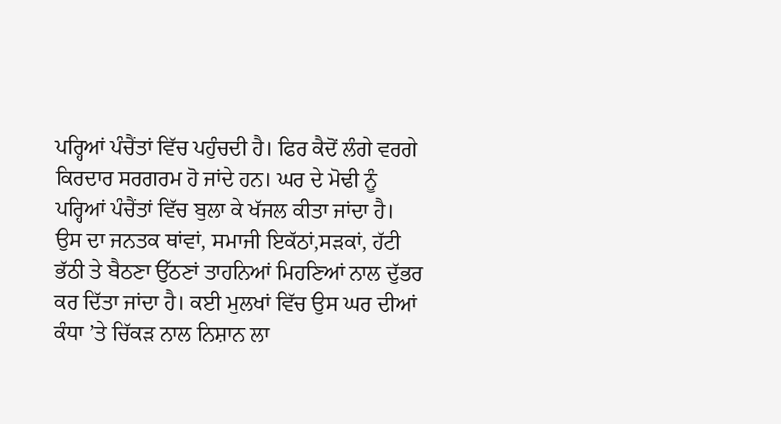ਪਰ੍ਹਿਆਂ ਪੰਚੈਂਤਾਂ ਵਿੱਚ ਪਹੁੰਚਦੀ ਹੈ। ਫਿਰ ਕੈਦੋਂ ਲੰਗੇ ਵਰਗੇ ਕਿਰਦਾਰ ਸਰਗਰਮ ਹੋ ਜਾਂਦੇ ਹਨ। ਘਰ ਦੇ ਮੋਢੀ ਨੂੰ ਪਰ੍ਹਿਆਂ ਪੰਚੈਂਤਾਂ ਵਿੱਚ ਬੁਲਾ ਕੇ ਖੱਜਲ ਕੀਤਾ ਜਾਂਦਾ ਹੈ। ਉਸ ਦਾ ਜਨਤਕ ਥਾਂਵਾਂ, ਸਮਾਜੀ ਇਕੱਠਾਂ,ਸੜਕਾਂ, ਹੱਟੀ ਭੱਠੀ ਤੇ ਬੈਠਣਾ ਉੱਠਣਾਂ ਤਾਹਨਿਆਂ ਮਿਹਣਿਆਂ ਨਾਲ ਦੁੱਭਰ ਕਰ ਦਿੱਤਾ ਜਾਂਦਾ ਹੈ। ਕਈ ਮੁਲਖਾਂ ਵਿੱਚ ਉਸ ਘਰ ਦੀਆਂ ਕੰਧਾ ’ਤੇ ਚਿੱਕੜ ਨਾਲ ਨਿਸ਼ਾਨ ਲਾ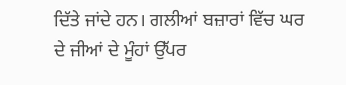ਦਿੱਤੇ ਜਾਂਦੇ ਹਨ। ਗਲੀਆਂ ਬਜ਼ਾਰਾਂ ਵਿੱਚ ਘਰ ਦੇ ਜੀਆਂ ਦੇ ਮੂੰਹਾਂ ਉੱਪਰ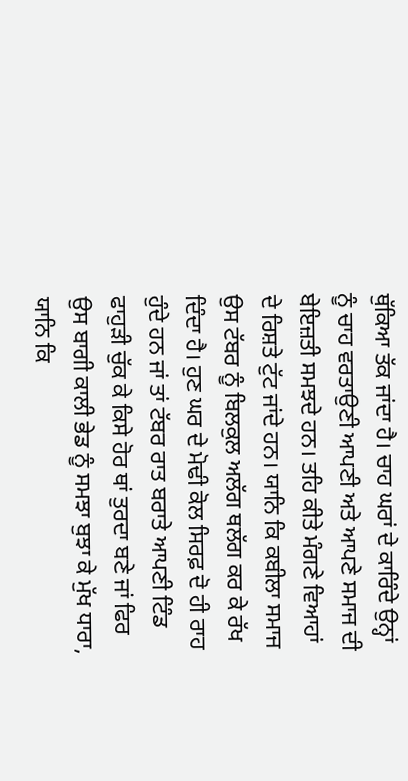ਥੁੱਕਿਆ ਤੱਕ ਜਾਂਦਾ ਹੈ। ਚਾਹ ਘਰਾਂ ਦੇ ਕਾਰਿੰਦੇ ਉਨ੍ਹਾਂ ਨੂੰ ਚਾਹ ਵਰਤਾਉਣੀ ਆਪਣੀ ਅਤੇ ਆਪਣੇ ਸਮਾਜ ਦੀ ਬੇਇਜ਼ਤੀ ਸਮਝਦੇ ਹਨ। ਤਹਿ ਕੀਤੇ ਮੰਗਣੇ ਵਿਆਹਾਂ ਦੇ ਰਿਸ਼ਤੇ ਟੁੱਟ ਜਾਂਦੇ ਹਨ। ਯਾਨਿ ਕਿ ਕਬੀਲਾ ਸਮਾਜ ਉਸ ਟੱਬਰ ਨੂੰ ਬਿਲਕੁਲ ਅਲੱਗ ਥਲੱਗ ਕਰ ਕੇ ਰੱਖ ਦਿੰਦਾ ਹੈ। ਹੁਣ ਘਰ ਦੇ ਮੋਢੀ ਕੋਲ ਸਿਰਫ਼ ਦੋ ਹੀ ਰਾਹ ਹੁੰਦੇ ਹਨ ਜਾਂ ਤਾਂ ਟੱਬਰ ਰਾਤ ਬਰਾਤੇ ਆਪਣੀ ਟਿੰਡ ਫਾਹੁੜੀ ਚੁੱਕ ਕੇ ਕਿਸੇ ਹੋਰ ਥਾਂ ਤੁਰਦਾ ਬਣੇ ਜਾਂ ਫਿਰ ਉਸ ਬਾਗੀ ਕਾਲੀ ਭੇਡ ਨੂੰ ਸਮਝਾ ਬੁਝਾ ਕੇ ਮੁੱਖ ਧਾਰਾ, ਯਾਨਿ ਕਿ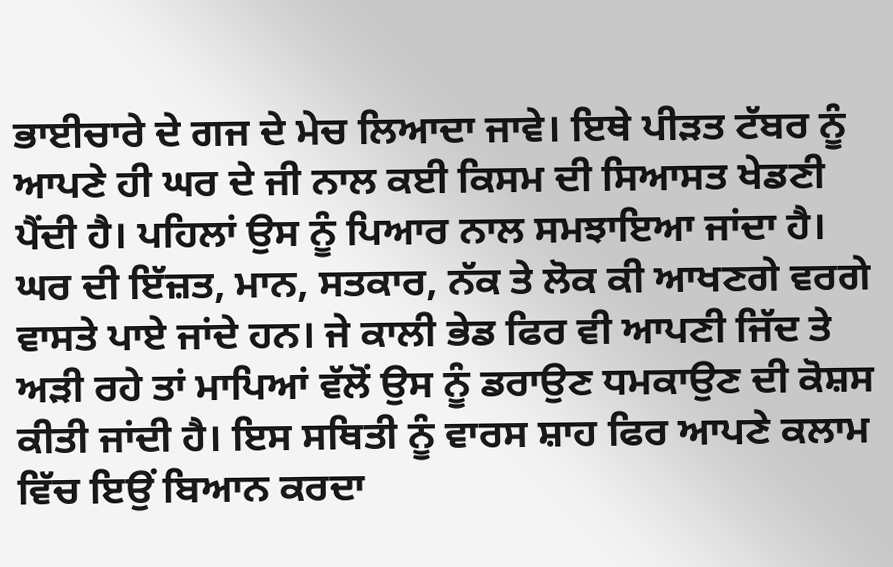ਭਾਈਚਾਰੇ ਦੇ ਗਜ ਦੇ ਮੇਚ ਲਿਆਦਾ ਜਾਵੇ। ਇਥੇ ਪੀੜਤ ਟੱਬਰ ਨੂੰ ਆਪਣੇ ਹੀ ਘਰ ਦੇ ਜੀ ਨਾਲ ਕਈ ਕਿਸਮ ਦੀ ਸਿਆਸਤ ਖੇਡਣੀ ਪੈਂਦੀ ਹੈ। ਪਹਿਲਾਂ ਉਸ ਨੂੰ ਪਿਆਰ ਨਾਲ ਸਮਝਾਇਆ ਜਾਂਦਾ ਹੈ। ਘਰ ਦੀ ਇੱਜ਼ਤ, ਮਾਨ, ਸਤਕਾਰ, ਨੱਕ ਤੇ ਲੋਕ ਕੀ ਆਖਣਗੇ ਵਰਗੇ ਵਾਸਤੇ ਪਾਏ ਜਾਂਦੇ ਹਨ। ਜੇ ਕਾਲੀ ਭੇਡ ਫਿਰ ਵੀ ਆਪਣੀ ਜਿੱਦ ਤੇ ਅੜੀ ਰਹੇ ਤਾਂ ਮਾਪਿਆਂ ਵੱਲੋਂ ਉਸ ਨੂੰ ਡਰਾਉਣ ਧਮਕਾਉਣ ਦੀ ਕੋਸ਼ਸ ਕੀਤੀ ਜਾਂਦੀ ਹੈ। ਇਸ ਸਥਿਤੀ ਨੂੰ ਵਾਰਸ ਸ਼ਾਹ ਫਿਰ ਆਪਣੇ ਕਲਾਮ ਵਿੱਚ ਇਉਂ ਬਿਆਨ ਕਰਦਾ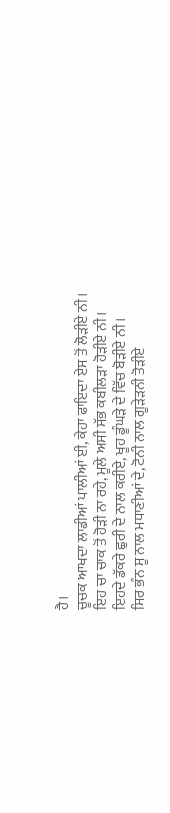ਹੈ।
ਚੂਚਕ ਆਖਦਾ ਲਾਡੀਆਂ ਪਾਲੀਆਂ ਈ, ਕੇਹਾ ਫਾਇਦਾ ਏਸ ਤੋਂ ਲੋੜੀਏ ਨੀ।
ਇਹ ਚਾ ਚਾਕ ਤੋਂ ਹੋੜੀ ਨਾ ਰਹੇ, ਮੂਲੇ ਅਸੀ ਸੱਭ ਕਬੀਲੜਾ ਹੋੜੀਏ ਨੀ।
ਇਹਦੇ ਡੱਕਰੇ ਛੁਰੀ ਦੇ ਨਾਲ ਕਰੀਏ, ਖੂਹ ਡੂੰਘੜੇ ਦੇ ਵਿੱਚ ਬੋੜੀਏ ਨੀ।
ਸਿਰ ਭੰਨ ਸੂ ਨਾਲ ਮਧਾਣੀਆਂ ਦੇ, ਟੋਨੀ ਨਾਲ ਗੂੜੇੜਨੀ ਤੋੜੀਏ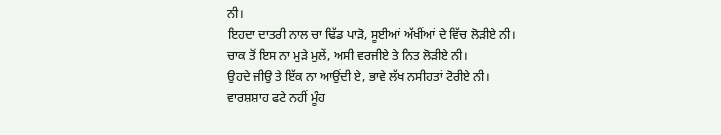ਨੀ।
ਇਹਦਾ ਦਾਤਰੀ ਨਾਲ ਚਾ ਢਿੱਡ ਪਾੜੋ, ਸੂਈਆਂ ਅੱਖੀਂਆਂ ਦੇ ਵਿੱਚ ਲੋੜੀਏ ਨੀ।
ਚਾਕ ਤੋਂ ਇਸ ਨਾ ਮੁੜੇ ਮੁਲੇਂ, ਅਸੀ ਵਰਜੀਏ ਤੇ ਨਿਤ ਲੋੜੀਏ ਨੀ।
ਉਹਦੇ ਜੀਉ ਤੇ ਇੱਕ ਨਾ ਆਉਂਦੀ ਏ, ਭਾਵੇ ਲੱਖ ਨਸੀਹਤਾਂ ਟੋਰੀਏ ਨੀ।
ਵਾਰਸ਼ਸ਼ਾਹ ਫਟੇ ਨਹੀਂ ਮੂੰਹ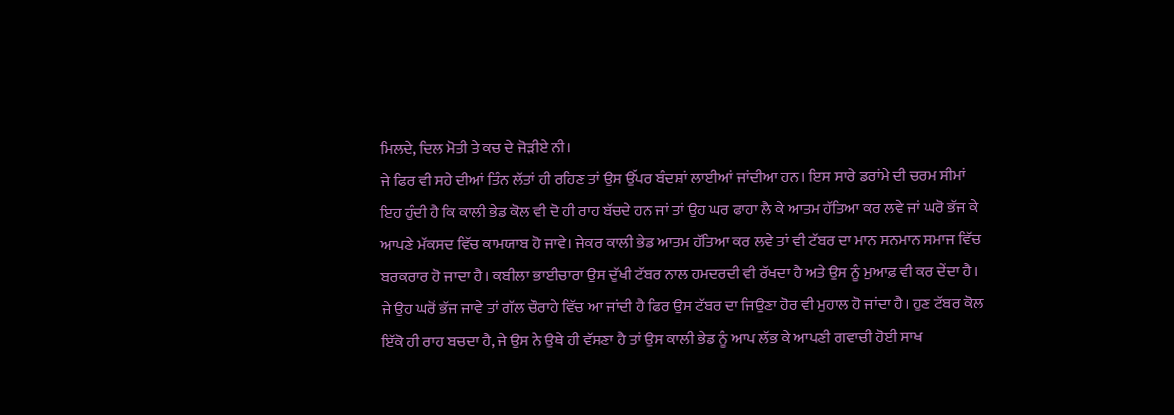ਮਿਲਦੇ, ਦਿਲ ਮੋਤੀ ਤੇ ਕਚ ਦੇ ਜੋੜੀਏ ਨੀ।
ਜੇ ਫਿਰ ਵੀ ਸਹੇ ਦੀਆਂ ਤਿੰਨ ਲੱਤਾਂ ਹੀ ਰਹਿਣ ਤਾਂ ਉਸ ਉੱਪਰ ਬੰਦਸ਼ਾਂ ਲਾਈਆਂ ਜਾਂਦੀਆ ਹਨ। ਇਸ ਸਾਰੇ ਡਰਾਂਮੇ ਦੀ ਚਰਮ ਸੀਮਾਂ ਇਹ ਹੁੰਦੀ ਹੈ ਕਿ ਕਾਲੀ ਭੇਡ ਕੋਲ ਵੀ ਦੋ ਹੀ ਰਾਹ ਬੱਚਦੇ ਹਨ ਜਾਂ ਤਾਂ ਉਹ ਘਰ ਫਾਹਾ ਲੈ ਕੇ ਆਤਮ ਹੱਤਿਆ ਕਰ ਲਵੇ ਜਾਂ ਘਰੋ ਭੱਜ ਕੇ ਆਪਣੇ ਮੱਕਸਦ ਵਿੱਚ ਕਾਮਯਾਬ ਹੋ ਜਾਵੇ। ਜੇਕਰ ਕਾਲੀ ਭੇਡ ਆਤਮ ਹੱਤਿਆ ਕਰ ਲਵੇ ਤਾਂ ਵੀ ਟੱਬਰ ਦਾ ਮਾਨ ਸਨਮਾਨ ਸਮਾਜ ਵਿੱਚ ਬਰਕਰਾਰ ਹੋ ਜਾਦਾ ਹੈ। ਕਬੀਲਾ ਭਾਈਚਾਰਾ ਉਸ ਦੁੱਖੀ ਟੱਬਰ ਨਾਲ ਹਮਦਰਦੀ ਵੀ ਰੱਖਦਾ ਹੈ ਅਤੇ ਉਸ ਨੂੰ ਮੁਆਫ਼ ਵੀ ਕਰ ਦੇਂਦਾ ਹੈ। ਜੇ ਉਹ ਘਰੋਂ ਭੱਜ ਜਾਵੇ ਤਾਂ ਗੱਲ ਚੌਰਾਹੇ ਵਿੱਚ ਆ ਜਾਂਦੀ ਹੈ ਫਿਰ ਉਸ ਟੱਬਰ ਦਾ ਜਿਉਣਾ ਹੋਰ ਵੀ ਮੁਹਾਲ ਹੋ ਜਾਂਦਾ ਹੈ। ਹੁਣ ਟੱਬਰ ਕੋਲ ਇੱਕੋ ਹੀ ਰਾਹ ਬਚਦਾ ਹੈ, ਜੇ ਉਸ ਨੇ ਉਥੇ ਹੀ ਵੱਸਣਾ ਹੈ ਤਾਂ ਉਸ ਕਾਲੀ ਭੇਡ ਨੂੰ ਆਪ ਲੱਭ ਕੇ ਆਪਣੀ ਗਵਾਚੀ ਹੋਈ ਸਾਖ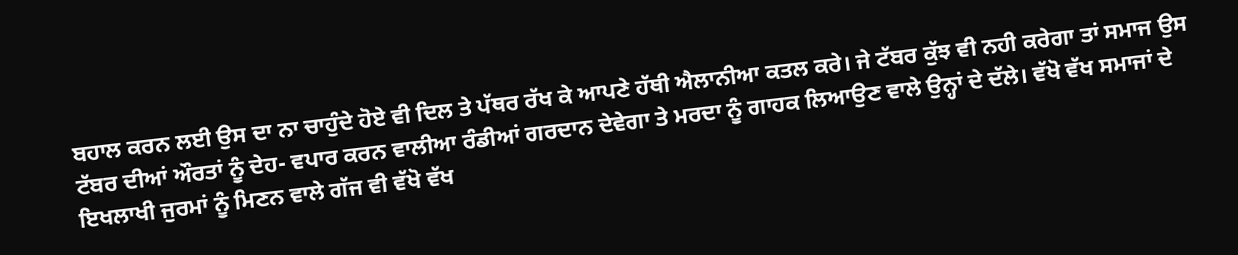ਬਹਾਲ ਕਰਨ ਲਈ ਉਸ ਦਾ ਨਾ ਚਾਹੁੰਦੇ ਹੋਏ ਵੀ ਦਿਲ ਤੇ ਪੱਥਰ ਰੱਖ ਕੇ ਆਪਣੇ ਹੱਥੀ ਐਲਾਨੀਆ ਕਤਲ ਕਰੇ। ਜੇ ਟੱਬਰ ਕੁੱਝ ਵੀ ਨਹੀ ਕਰੇਗਾ ਤਾਂ ਸਮਾਜ ਉਸ ਟੱਬਰ ਦੀਆਂ ਔਰਤਾਂ ਨੂੰ ਦੇਹ- ਵਪਾਰ ਕਰਨ ਵਾਲੀਆ ਰੰਡੀਆਂ ਗਰਦਾਨ ਦੇਵੇਗਾ ਤੇ ਮਰਦਾ ਨੂੰ ਗਾਹਕ ਲਿਆਉਣ ਵਾਲੇ ਉਨ੍ਹਾਂ ਦੇ ਦੱਲੇ। ਵੱਖੋ ਵੱਖ ਸਮਾਜਾਂ ਦੇ ਇਖਲਾਖੀ ਜੁਰਮਾਂ ਨੂੰ ਮਿਣਨ ਵਾਲੇ ਗੱਜ ਵੀ ਵੱਖੋ ਵੱਖ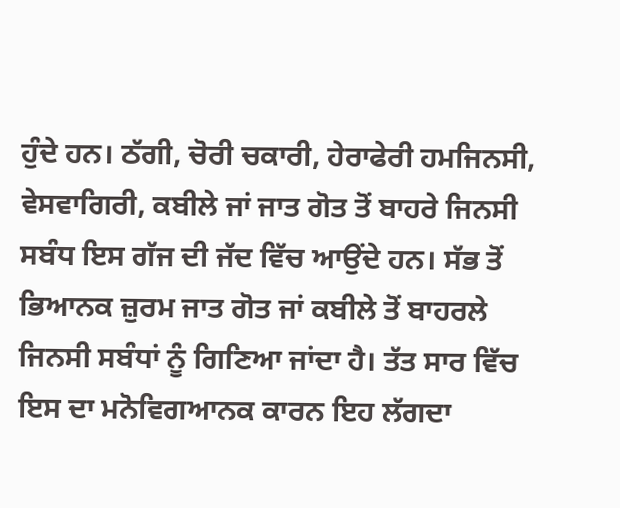ਹੁੰਦੇ ਹਨ। ਠੱਗੀ, ਚੋਰੀ ਚਕਾਰੀ, ਹੇਰਾਫੇਰੀ ਹਮਜਿਨਸੀ, ਵੇਸਵਾਗਿਰੀ, ਕਬੀਲੇ ਜਾਂ ਜਾਤ ਗੋਤ ਤੋਂ ਬਾਹਰੇ ਜਿਨਸੀ ਸਬੰਧ ਇਸ ਗੱਜ ਦੀ ਜੱਦ ਵਿੱਚ ਆਉਂਦੇ ਹਨ। ਸੱਭ ਤੋਂ ਭਿਆਨਕ ਜ਼ੁਰਮ ਜਾਤ ਗੋਤ ਜਾਂ ਕਬੀਲੇ ਤੋਂ ਬਾਹਰਲੇ ਜਿਨਸੀ ਸਬੰਧਾਂ ਨੂੰ ਗਿਣਿਆ ਜਾਂਦਾ ਹੈ। ਤੱਤ ਸਾਰ ਵਿੱਚ ਇਸ ਦਾ ਮਨੋਵਿਗਆਨਕ ਕਾਰਨ ਇਹ ਲੱਗਦਾ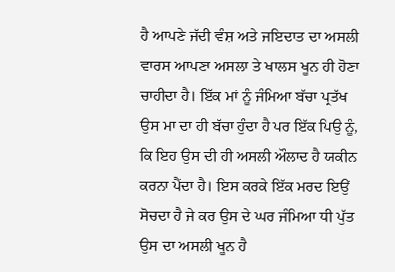ਹੈ ਆਪਣੇ ਜੱਦੀ ਵੰਸ਼ ਅਤੇ ਜਇਦਾਤ ਦਾ ਅਸਲੀ ਵਾਰਸ ਆਪਣਾ ਅਸਲਾ ਤੇ ਖਾਲਸ ਖੂਨ ਹੀ ਹੋਣਾ ਚਾਹੀਦਾ ਹੈ। ਇੱਕ ਮਾਂ ਨੂੰ ਜੰਮਿਆ ਬੱਚਾ ਪ੍ਰਤੱਖ ਉਸ ਮਾ ਦਾ ਹੀ ਬੱਚਾ ਹੁੰਦਾ ਹੈ ਪਰ ਇੱਕ ਪਿਉ ਨੂੰ, ਕਿ ਇਹ ਉਸ ਦੀ ਹੀ ਅਸਲੀ ਔਲਾਦ ਹੈ ਯਕੀਨ ਕਰਨਾ ਪੈਂਦਾ ਹੈ। ਇਸ ਕਰਕੇ ਇੱਕ ਮਰਦ ਇਉਂ ਸੋਚਦਾ ਹੈ ਜੇ ਕਰ ਉਸ ਦੇ ਘਰ ਜੰਮਿਆ ਧੀ ਪੁੱਤ ਉਸ ਦਾ ਅਸਲੀ ਖੂਨ ਹੈ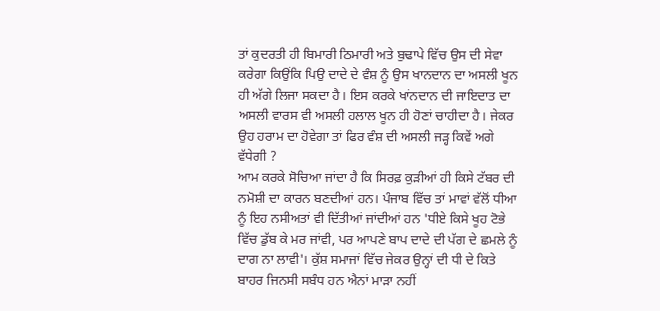ਤਾਂ ਕੁਦਰਤੀ ਹੀ ਬਿਮਾਰੀ ਠਿਮਾਰੀ ਅਤੇ ਬੁਢਾਪੇ ਵਿੱਚ ਉਸ ਦੀ ਸੇਵਾ ਕਰੇਗਾ ਕਿਉਂਕਿ ਪਿਉ ਦਾਦੇ ਦੇ ਵੰਸ਼ ਨੂੰ ਉਸ ਖਾਨਦਾਨ ਦਾ ਅਸਲੀ ਖੂਨ ਹੀ ਅੱਗੇ ਲਿਜਾ ਸਕਦਾ ਹੈ। ਇਸ ਕਰਕੇ ਖਾਂਨਦਾਨ ਦੀ ਜਾਇਦਾਤ ਦਾ ਅਸਲੀ ਵਾਰਸ ਵੀ ਅਸਲੀ ਹਲਾਲ ਖੂਨ ਹੀ ਹੋਣਾਂ ਚਾਹੀਦਾ ਹੈ। ਜੇਕਰ ਉਹ ਹਰਾਮ ਦਾ ਹੋਵੇਗਾ ਤਾਂ ਫਿਰ ਵੰਸ਼ ਦੀ ਅਸਲੀ ਜੜ੍ਹ ਕਿਵੇਂ ਅਗੇ ਵੱਧੇਗੀ ?
ਆਮ ਕਰਕੇ ਸੋਚਿਆ ਜਾਂਦਾ ਹੈ ਕਿ ਸਿਰਫ਼ ਕੁੜੀਆਂ ਹੀ ਕਿਸੇ ਟੱਬਰ ਦੀ ਨਮੋਸ਼ੀ ਦਾ ਕਾਰਨ ਬਣਦੀਆਂ ਹਨ। ਪੰਜਾਬ ਵਿੱਚ ਤਾਂ ਮਾਵਾਂ ਵੱਲੋਂ ਧੀਆ ਨੂੰ ਇਹ ਨਸੀਅਤਾਂ ਵੀ ਦਿੱਤੀਆਂ ਜਾਂਦੀਆਂ ਹਨ 'ਧੀਏ ਕਿਸੇ ਖੂਹ ਟੋਭੇ ਵਿੱਚ ਡੁੱਬ ਕੇ ਮਰ ਜਾਂਵੀ, ਪਰ ਆਪਣੇ ਬਾਪ ਦਾਦੇ ਦੀ ਪੱਗ ਦੇ ਛਮਲੇ ਨੂੰ ਦਾਗ ਨਾ ਲਾਵੀ'। ਕੁੱਸ਼ ਸਮਾਜਾਂ ਵਿੱਚ ਜੇਕਰ ਉਨ੍ਹਾਂ ਦੀ ਧੀ ਦੇ ਕਿਤੇ ਬਾਹਰ ਜਿਨਸੀ ਸਬੰਧ ਹਨ ਐਨਾਂ ਮਾੜਾ ਨਹੀਂ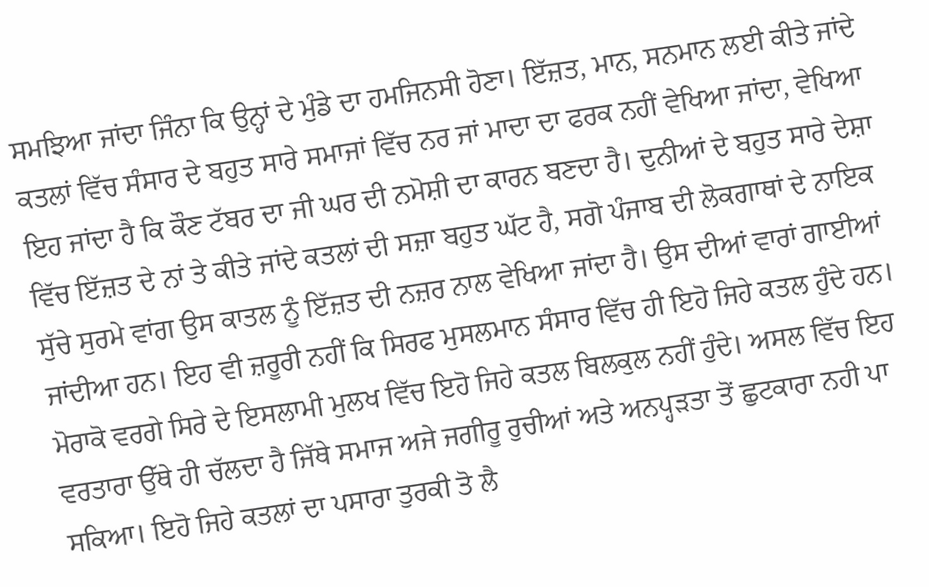ਸਮਝਿਆ ਜਾਂਦਾ ਜਿੰਨਾ ਕਿ ਉਨ੍ਹਾਂ ਦੇ ਮੁੰਡੇ ਦਾ ਹਮਜਿਨਸੀ ਹੋਣਾ। ਇੱਜ਼ਤ, ਮਾਨ, ਸਨਮਾਨ ਲਈ ਕੀਤੇ ਜਾਂਦੇ ਕਤਲਾਂ ਵਿੱਚ ਸੰਸਾਰ ਦੇ ਬਹੁਤ ਸਾਰੇ ਸਮਾਜਾਂ ਵਿੱਚ ਨਰ ਜਾਂ ਮਾਦਾ ਦਾ ਫਰਕ ਨਹੀਂ ਵੇਖਿਆ ਜਾਂਦਾ, ਵੇਖਿਆ ਇਹ ਜਾਂਦਾ ਹੈ ਕਿ ਕੌਣ ਟੱਬਰ ਦਾ ਜੀ ਘਰ ਦੀ ਨਮੋਸ਼ੀ ਦਾ ਕਾਰਨ ਬਣਦਾ ਹੈ। ਦੁਨੀਆਂ ਦੇ ਬਹੁਤ ਸਾਰੇ ਦੇਸ਼ਾ ਵਿੱਚ ਇੱਜ਼ਤ ਦੇ ਨਾਂ ਤੇ ਕੀਤੇ ਜਾਂਦੇ ਕਤਲਾਂ ਦੀ ਸਜ਼ਾ ਬਹੁਤ ਘੱਟ ਹੈ, ਸਗੋ ਪੰਜਾਬ ਦੀ ਲੋਕਗਾਥਾਂ ਦੇ ਨਾਇਕ ਸੁੱਚੇ ਸੁਰਮੇ ਵਾਂਗ ਉਸ ਕਾਤਲ ਨੂੰ ਇੱਜ਼ਤ ਦੀ ਨਜ਼ਰ ਨਾਲ ਵੇਖਿਆ ਜਾਂਦਾ ਹੈ। ਉਸ ਦੀਆਂ ਵਾਰਾਂ ਗਾਈਆਂ ਜਾਂਦੀਆ ਹਨ। ਇਹ ਵੀ ਜ਼ਰੂਰੀ ਨਹੀਂ ਕਿ ਸਿਰਫ ਮੁਸਲਮਾਨ ਸੰਸਾਰ ਵਿੱਚ ਹੀ ਇਹੋ ਜਿਹੇ ਕਤਲ ਹੁੰਦੇ ਹਨ। ਮੋਰਾਕੋ ਵਰਗੇ ਸਿਰੇ ਦੇ ਇਸਲਾਮੀ ਮੁਲਖ ਵਿੱਚ ਇਹੋ ਜਿਹੇ ਕਤਲ ਬਿਲਕੁਲ ਨਹੀਂ ਹੁੰਦੇ। ਅਸਲ ਵਿੱਚ ਇਹ ਵਰਤਾਰਾ ਉੱਥੇ ਹੀ ਚੱਲਦਾ ਹੈ ਜਿੱਥੇ ਸਮਾਜ ਅਜੇ ਜਗੀਰੂ ਰੁਚੀਆਂ ਅਤੇ ਅਨਪ੍ਹੜਤਾ ਤੋਂ ਛੁਟਕਾਰਾ ਨਹੀ ਪਾ ਸਕਿਆ। ਇਹੋ ਜਿਹੇ ਕਤਲਾਂ ਦਾ ਪਸਾਰਾ ਤੁਰਕੀ ਤੋ ਲੈ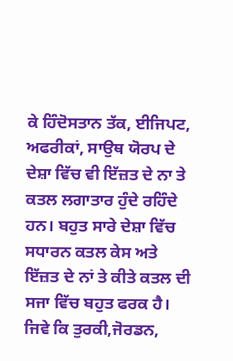ਕੇ ਹਿੰਦੋਸਤਾਨ ਤੱਕ, ਈਜਿਪਟ, ਅਫਰੀਕਾਂ, ਸਾਉਥ ਯੋਰਪ ਦੇ ਦੇਸ਼ਾ ਵਿੱਚ ਵੀ ਇੱਜ਼ਤ ਦੇ ਨਾ ਤੇ ਕਤਲ ਲਗਾਤਾਰ ਹੁੰਦੇ ਰਹਿੰਦੇ ਹਨ। ਬਹੁਤ ਸਾਰੇ ਦੇਸ਼ਾ ਵਿੱਚ ਸਧਾਰਨ ਕਤਲ ਕੇਸ ਅਤੇ ਇੱਜ਼ਤ ਦੇ ਨਾਂ ਤੇ ਕੀਤੇ ਕਤਲ ਦੀ ਸਜਾ ਵਿੱਚ ਬਹੁਤ ਫਰਕ ਹੈ। ਜਿਵੇ ਕਿ ਤੁਰਕੀ,ਜੋਰਡਨ,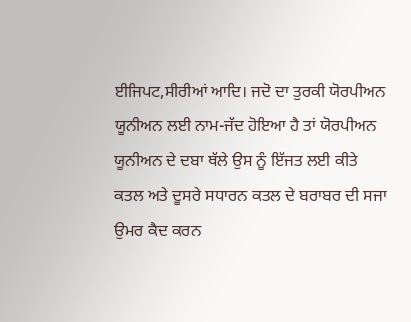ਈਜਿਪਟ,ਸੀਰੀਆਂ ਆਦਿ। ਜਦੋ ਦਾ ਤੁਰਕੀ ਯੋਰਪੀਅਨ ਯੂਨੀਅਨ ਲਈ ਨਾਮ-ਜੱਦ ਹੋਇਆ ਹੈ ਤਾਂ ਯੋਰਪੀਅਨ ਯੂਨੀਅਨ ਦੇ ਦਬਾ ਥੱਲੇ ਉਸ ਨੂੰ ਇੱਜਤ ਲਈ ਕੀਤੇ ਕਤਲ ਅਤੇ ਦੂਸਰੇ ਸਧਾਰਨ ਕਤਲ ਦੇ ਬਰਾਬਰ ਦੀ ਸਜਾ ਉਮਰ ਕੈਦ ਕਰਨ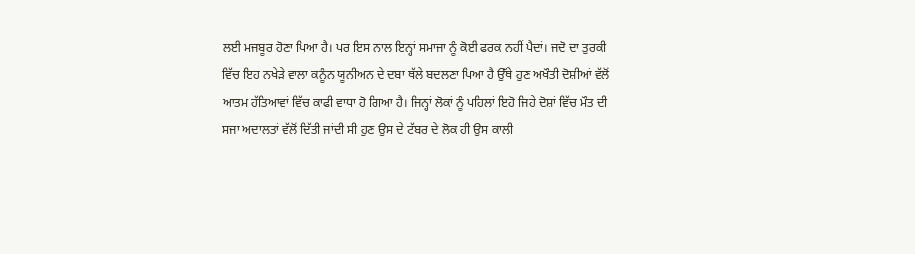ਲਈ ਮਜਬੂਰ ਹੋਣਾ ਪਿਆ ਹੈ। ਪਰ ਇਸ ਨਾਲ ਇਨ੍ਹਾਂ ਸਮਾਜਾ ਨੂੰ ਕੋਈ ਫਰਕ ਨਹੀਂ ਪੈਦਾਂ। ਜਦੋ ਦਾ ਤੁਰਕੀ ਵਿੱਚ ਇਹ ਨਖੇੜੇ ਵਾਲਾ ਕਨੂੰਨ ਯੂਨੀਅਨ ਦੇ ਦਬਾ ਥੱਲੇ ਬਦਲਣਾ ਪਿਆ ਹੈ ਉੱਥੇ ਹੁਣ ਅਖੌਤੀ ਦੋਸ਼ੀਆਂ ਵੱਲੋਂ ਆਤਮ ਹੱਤਿਆਵਾਂ ਵਿੱਚ ਕਾਫੀ ਵਾਧਾ ਹੋ ਗਿਆ ਹੈ। ਜਿਨ੍ਹਾਂ ਲੋਕਾਂ ਨੂੰ ਪਹਿਲਾਂ ਇਹੋ ਜਿਹੇ ਦੋਸ਼ਾਂ ਵਿੱਚ ਮੌਤ ਦੀ ਸਜਾ ਅਦਾਲਤਾਂ ਵੱਲੋਂ ਦਿੱਤੀ ਜਾਂਦੀ ਸੀ ਹੁਣ ਉਸ ਦੇ ਟੱਬਰ ਦੇ ਲੋਕ ਹੀ ਉਸ ਕਾਲੀ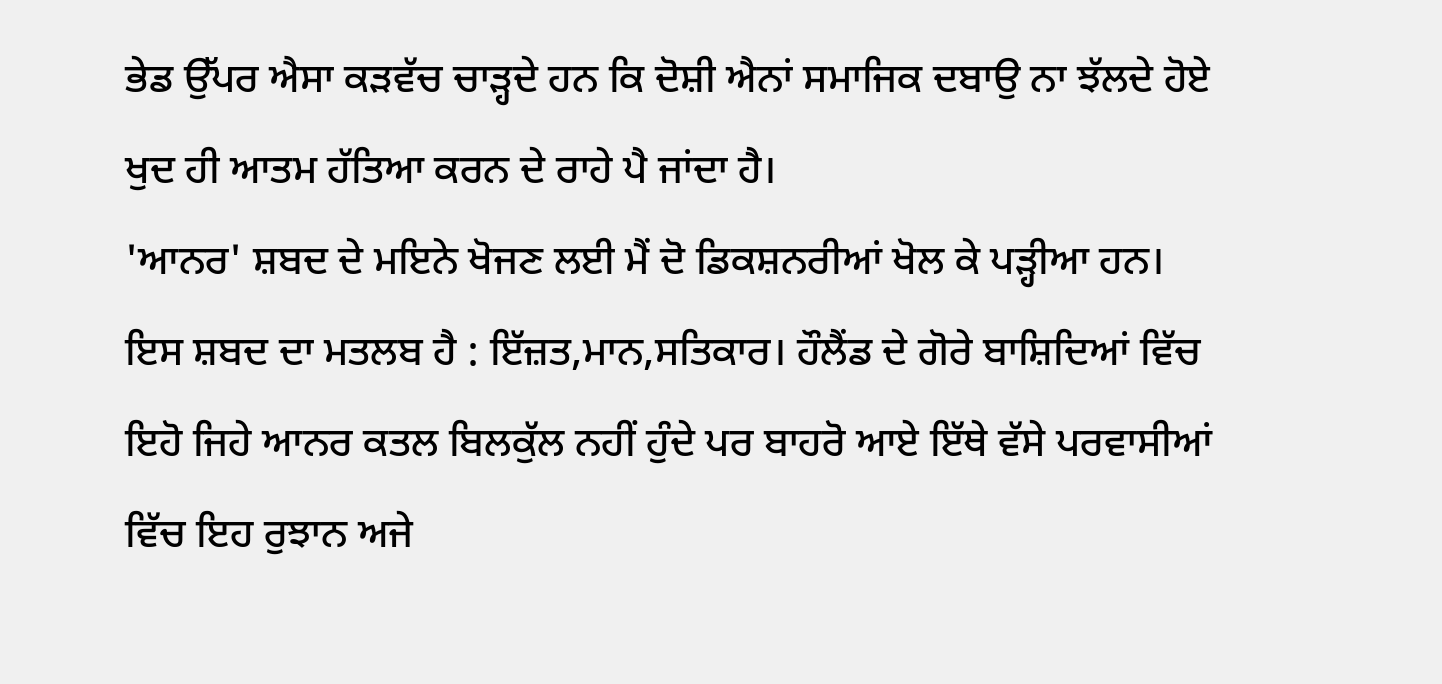ਭੇਡ ਉੱਪਰ ਐਸਾ ਕੜਵੱਚ ਚਾੜ੍ਹਦੇ ਹਨ ਕਿ ਦੋਸ਼ੀ ਐਨਾਂ ਸਮਾਜਿਕ ਦਬਾਉ ਨਾ ਝੱਲਦੇ ਹੋਏ ਖੁਦ ਹੀ ਆਤਮ ਹੱਤਿਆ ਕਰਨ ਦੇ ਰਾਹੇ ਪੈ ਜਾਂਦਾ ਹੈ।
'ਆਨਰ' ਸ਼ਬਦ ਦੇ ਮਇਨੇ ਖੋਜਣ ਲਈ ਮੈਂ ਦੋ ਡਿਕਸ਼ਨਰੀਆਂ ਖੋਲ ਕੇ ਪੜ੍ਹੀਆ ਹਨ। ਇਸ ਸ਼ਬਦ ਦਾ ਮਤਲਬ ਹੈ : ਇੱਜ਼ਤ,ਮਾਨ,ਸਤਿਕਾਰ। ਹੌਲੈਂਡ ਦੇ ਗੋਰੇ ਬਾਸ਼ਿਦਿਆਂ ਵਿੱਚ ਇਹੋ ਜਿਹੇ ਆਨਰ ਕਤਲ ਬਿਲਕੁੱਲ ਨਹੀਂ ਹੁੰਦੇ ਪਰ ਬਾਹਰੋ ਆਏ ਇੱਥੇ ਵੱਸੇ ਪਰਵਾਸੀਆਂ ਵਿੱਚ ਇਹ ਰੁਝਾਨ ਅਜੇ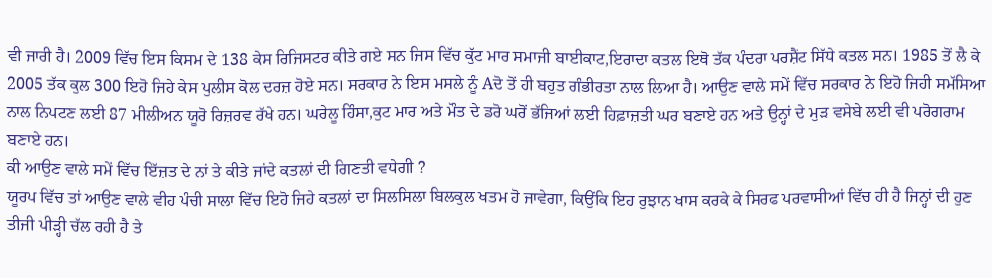ਵੀ ਜਾਰੀ ਹੈ। 2009 ਵਿੱਚ ਇਸ ਕਿਸਮ ਦੇ 138 ਕੇਸ ਰਿਜਿਸਟਰ ਕੀਤੇ ਗਏ ਸਨ ਜਿਸ ਵਿੱਚ ਕੁੱਟ ਮਾਰ ਸਮਾਜੀ ਬਾਈਕਾਟ,ਇਰਾਦਾ ਕਤਲ ਇਥੋ ਤੱਕ ਪੰਦਰਾ ਪਰਸ਼ੈਂਟ ਸਿੱਧੇ ਕਤਲ ਸਨ। 1985 ਤੋਂ ਲੈ ਕੇ 2005 ਤੱਕ ਕੁਲ 300 ਇਹੋ ਜਿਹੇ ਕੇਸ ਪੁਲੀਸ ਕੋਲ ਦਰਜ਼ ਹੋਏ ਸਨ। ਸਰਕਾਰ ਨੇ ਇਸ ਮਸਲੇ ਨੂੰ Aਦੋ ਤੋਂ ਹੀ ਬਹੁਤ ਗੰਭੀਰਤਾ ਨਾਲ ਲਿਆ ਹੈ। ਆਉਣ ਵਾਲੇ ਸਮੇਂ ਵਿੱਚ ਸਰਕਾਰ ਨੇ ਇਹੋ ਜਿਹੀ ਸਮੱਸਿਆ ਨਾਲ ਨਿਪਟਣ ਲਈ 87 ਮੀਲੀਅਨ ਯੂਰੋ ਰਿਜ਼ਰਵ ਰੱਖੇ ਹਨ। ਘਰੇਲੂ ਹਿੰਸਾ,ਕੁਟ ਮਾਰ ਅਤੇ ਮੌਤ ਦੇ ਡਰੋ ਘਰੋਂ ਭੱਜਿਆਂ ਲਈ ਹਿਫ਼ਾਜ਼ਤੀ ਘਰ ਬਣਾਏ ਹਨ ਅਤੇ ਉਨ੍ਹਾਂ ਦੇ ਮੁੜ ਵਸੇਬੇ ਲਈ ਵੀ ਪਰੋਗਰਾਮ ਬਣਾਏ ਹਨ।
ਕੀ ਆਉਣ ਵਾਲੇ ਸਮੇਂ ਵਿੱਚ ਇੱਜ਼ਤ ਦੇ ਨਾਂ ਤੇ ਕੀਤੇ ਜਾਂਦੇ ਕਤਲਾਂ ਦੀ ਗਿਣਤੀ ਵਧੇਗੀ ?
ਯੂਰਪ ਵਿੱਚ ਤਾਂ ਆਉਣ ਵਾਲੇ ਵੀਹ ਪੰਚੀ ਸਾਲਾ ਵਿੱਚ ਇਹੋ ਜਿਹੇ ਕਤਲਾਂ ਦਾ ਸਿਲਸਿਲਾ ਬਿਲਕੁਲ ਖਤਮ ਹੋ ਜਾਵੇਗਾ, ਕਿਉਂਕਿ ਇਹ ਰੁਝਾਨ ਖਾਸ ਕਰਕੇ ਕੇ ਸਿਰਫ ਪਰਵਾਸੀਆਂ ਵਿੱਚ ਹੀ ਹੈ ਜਿਨ੍ਹਾਂ ਦੀ ਹੁਣ ਤੀਜੀ ਪੀੜ੍ਹੀ ਚੱਲ ਰਹੀ ਹੈ ਤੇ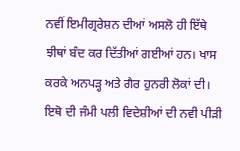ਨਵੀਂ ਇਮੀਗ੍ਰਰੇਸ਼ਨ ਦੀਆਂ ਅਸਲੋ ਹੀ ਇੱਥੇ ਝੀਥਾਂ ਬੰਦ ਕਰ ਦਿੱਤੀਆਂ ਗਈਆਂ ਹਨ। ਖਾਸ ਕਰਕੇ ਅਨਪੜ੍ਹ ਅਤੇ ਗੈਰ ਹੁਨਰੀ ਲੋਕਾਂ ਦੀ। ਇਥੋ ਦੀ ਜੰਮੀ ਪਲੀ ਵਿਦੇਸ਼ੀਆਂ ਦੀ ਨਵੀ ਪੀੜੀ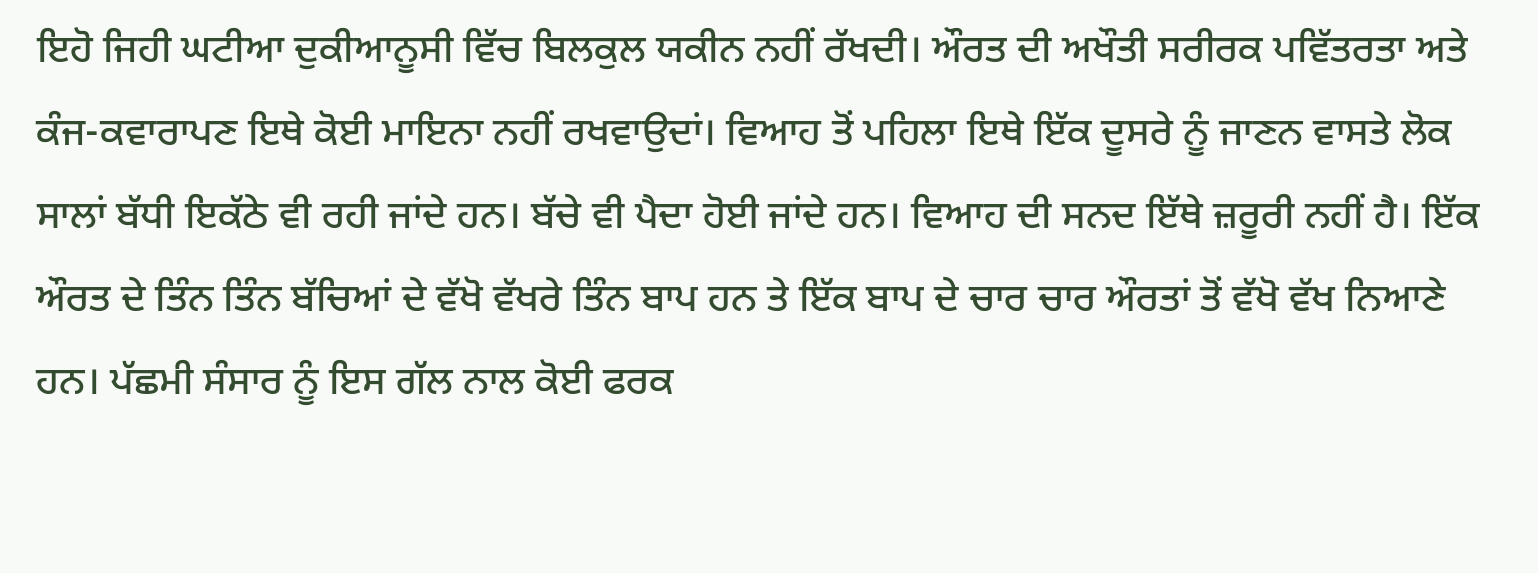ਇਹੋ ਜਿਹੀ ਘਟੀਆ ਦੁਕੀਆਨੂਸੀ ਵਿੱਚ ਬਿਲਕੁਲ ਯਕੀਨ ਨਹੀਂ ਰੱਖਦੀ। ਔਰਤ ਦੀ ਅਖੌਤੀ ਸਰੀਰਕ ਪਵਿੱਤਰਤਾ ਅਤੇ ਕੰਜ-ਕਵਾਰਾਪਣ ਇਥੇ ਕੋਈ ਮਾਇਨਾ ਨਹੀਂ ਰਖਵਾਉਦਾਂ। ਵਿਆਹ ਤੋਂ ਪਹਿਲਾ ਇਥੇ ਇੱਕ ਦੂਸਰੇ ਨੂੰ ਜਾਣਨ ਵਾਸਤੇ ਲੋਕ ਸਾਲਾਂ ਬੱਧੀ ਇਕੱਠੇ ਵੀ ਰਹੀ ਜਾਂਦੇ ਹਨ। ਬੱਚੇ ਵੀ ਪੈਦਾ ਹੋਈ ਜਾਂਦੇ ਹਨ। ਵਿਆਹ ਦੀ ਸਨਦ ਇੱਥੇ ਜ਼ਰੂਰੀ ਨਹੀਂ ਹੈ। ਇੱਕ ਔਰਤ ਦੇ ਤਿੰਨ ਤਿੰਨ ਬੱਚਿਆਂ ਦੇ ਵੱਖੋ ਵੱਖਰੇ ਤਿੰਨ ਬਾਪ ਹਨ ਤੇ ਇੱਕ ਬਾਪ ਦੇ ਚਾਰ ਚਾਰ ਔਰਤਾਂ ਤੋਂ ਵੱਖੋ ਵੱਖ ਨਿਆਣੇ ਹਨ। ਪੱਛਮੀ ਸੰਸਾਰ ਨੂੰ ਇਸ ਗੱਲ ਨਾਲ ਕੋਈ ਫਰਕ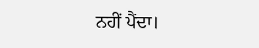ਨਹੀਂ ਪੈਂਦਾ।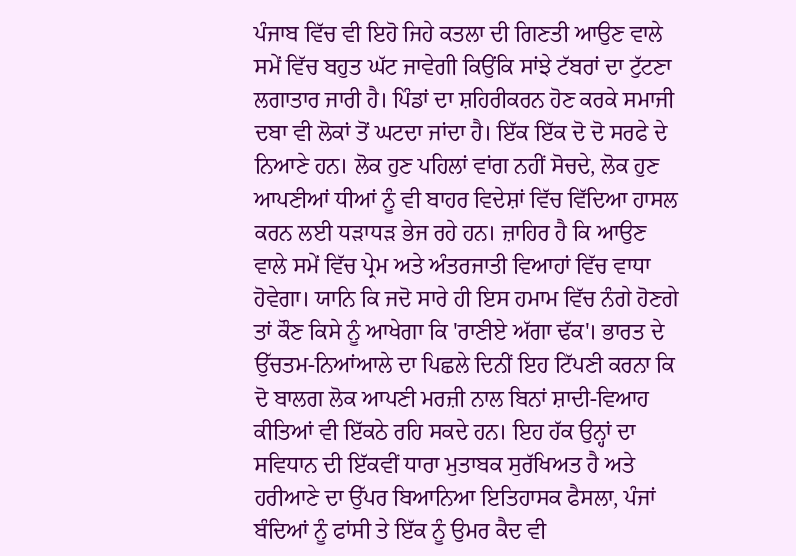ਪੰਜਾਬ ਵਿੱਚ ਵੀ ਇਹੋ ਜਿਹੇ ਕਤਲਾ ਦੀ ਗਿਣਤੀ ਆਉਣ ਵਾਲੇ ਸਮੇਂ ਵਿੱਚ ਬਹੁਤ ਘੱਟ ਜਾਵੇਗੀ ਕਿਉਂਕਿ ਸਾਂਝੇ ਟੱਬਰਾਂ ਦਾ ਟੁੱਟਣਾ ਲਗਾਤਾਰ ਜਾਰੀ ਹੈ। ਪਿੰਡਾਂ ਦਾ ਸ਼ਹਿਰੀਕਰਨ ਹੋਣ ਕਰਕੇ ਸਮਾਜੀ ਦਬਾ ਵੀ ਲੋਕਾਂ ਤੋਂ ਘਟਦਾ ਜਾਂਦਾ ਹੈ। ਇੱਕ ਇੱਕ ਦੋ ਦੋ ਸਰਫੇ ਦੇ ਨਿਆਣੇ ਹਨ। ਲੋਕ ਹੁਣ ਪਹਿਲਾਂ ਵਾਂਗ ਨਹੀਂ ਸੋਚਦੇ, ਲੋਕ ਹੁਣ ਆਪਣੀਆਂ ਧੀਆਂ ਨੂੰ ਵੀ ਬਾਹਰ ਵਿਦੇਸ਼ਾਂ ਵਿੱਚ ਵਿੱਦਿਆ ਹਾਸਲ ਕਰਨ ਲਈ ਧੜਾਧੜ ਭੇਜ ਰਹੇ ਹਨ। ਜ਼ਾਹਿਰ ਹੈ ਕਿ ਆਉਣ ਵਾਲੇ ਸਮੇਂ ਵਿੱਚ ਪ੍ਰੇਮ ਅਤੇ ਅੰਤਰਜਾਤੀ ਵਿਆਹਾਂ ਵਿੱਚ ਵਾਧਾ ਹੋਵੇਗਾ। ਯਾਨਿ ਕਿ ਜਦੋ ਸਾਰੇ ਹੀ ਇਸ ਹਮਾਮ ਵਿੱਚ ਨੰਗੇ ਹੋਣਗੇ ਤਾਂ ਕੌਣ ਕਿਸੇ ਨੂੰ ਆਖੇਗਾ ਕਿ 'ਰਾਣੀਏ ਅੱਗਾ ਢੱਕ'। ਭਾਰਤ ਦੇ ਉੱਚਤਮ-ਨਿਆਂਆਲੇ ਦਾ ਪਿਛਲੇ ਦਿਨੀਂ ਇਹ ਟਿੱਪਣੀ ਕਰਨਾ ਕਿ ਦੋ ਬਾਲਗ ਲੋਕ ਆਪਣੀ ਮਰਜ਼ੀ ਨਾਲ ਬਿਨਾਂ ਸ਼ਾਦੀ-ਵਿਆਹ ਕੀਤਿਆਂ ਵੀ ਇੱਕਠੇ ਰਹਿ ਸਕਦੇ ਹਨ। ਇਹ ਹੱਕ ਉਨ੍ਹਾਂ ਦਾ ਸਵਿਧਾਨ ਦੀ ਇੱਕਵੀਂ ਧਾਰਾ ਮੁਤਾਬਕ ਸੁਰੱਖਿਅਤ ਹੈ ਅਤੇ ਹਰੀਆਣੇ ਦਾ ਉੱਪਰ ਬਿਆਨਿਆ ਇਤਿਹਾਸਕ ਫੈਸਲਾ, ਪੰਜਾਂ ਬੰਦਿਆਂ ਨੂੰ ਫਾਂਸੀ ਤੇ ਇੱਕ ਨੂੰ ਉਮਰ ਕੈਦ ਵੀ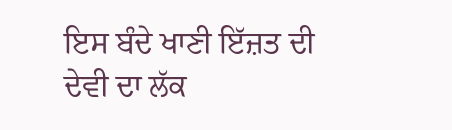ਇਸ ਬੰਦੇ ਖਾਣੀ ਇੱਜ਼ਤ ਦੀ ਦੇਵੀ ਦਾ ਲੱਕ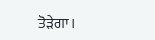ਤੋੜੇਗਾ।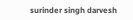surinder singh darvesh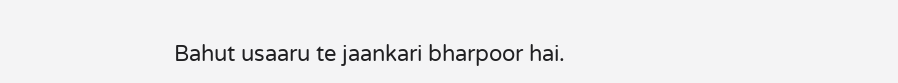Bahut usaaru te jaankari bharpoor hai.